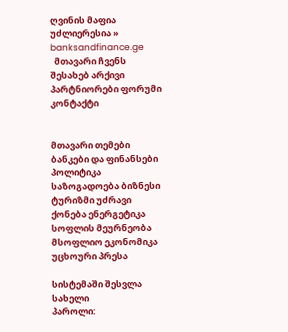ღვინის მაფია უძლიერესია » banksandfinance.ge
  მთავარი ჩვენს შესახებ არქივი პარტნიორები ფორუმი კონტაქტი


მთავარი თემები
ბანკები და ფინანსები პოლიტიკა საზოგადოება ბიზნესი ტურიზმი უძრავი ქონება ენერგეტიკა სოფლის მეურნეობა მსოფლიო ეკონომიკა უცხოური პრესა

სისტემაში შესვლა
სახელი
პაროლი: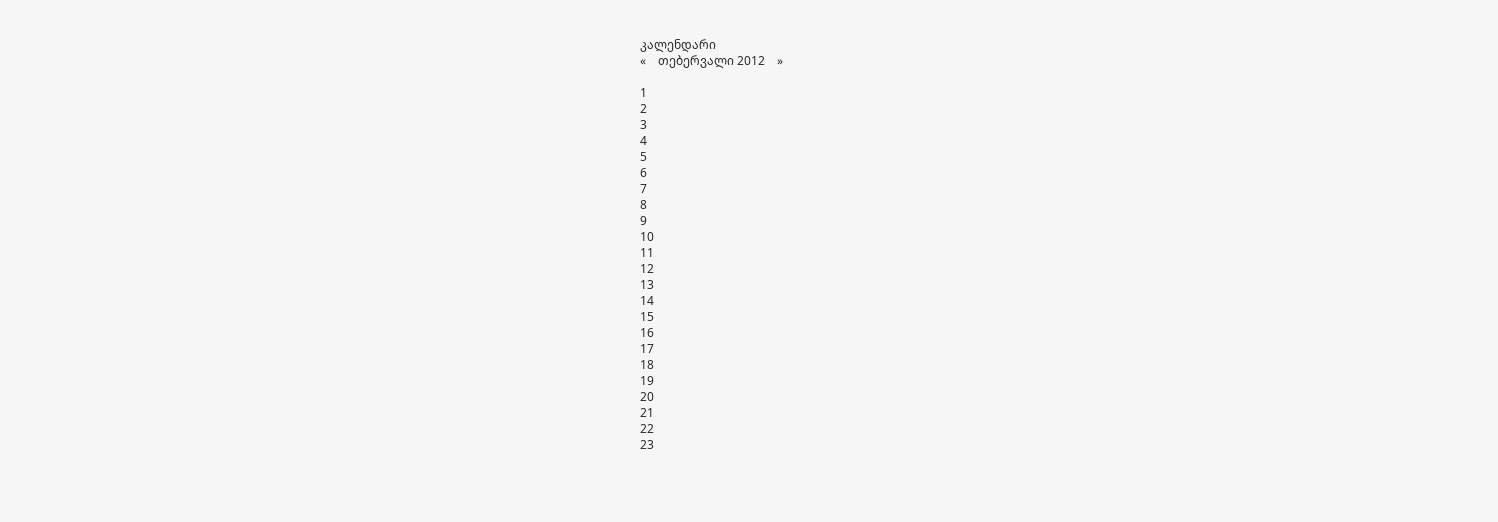კალენდარი
«    თებერვალი 2012    »

1
2
3
4
5
6
7
8
9
10
11
12
13
14
15
16
17
18
19
20
21
22
23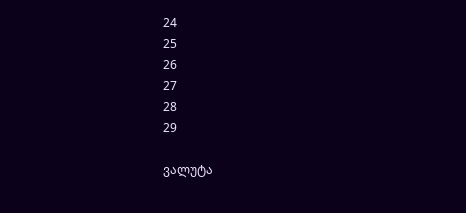24
25
26
27
28
29

ვალუტა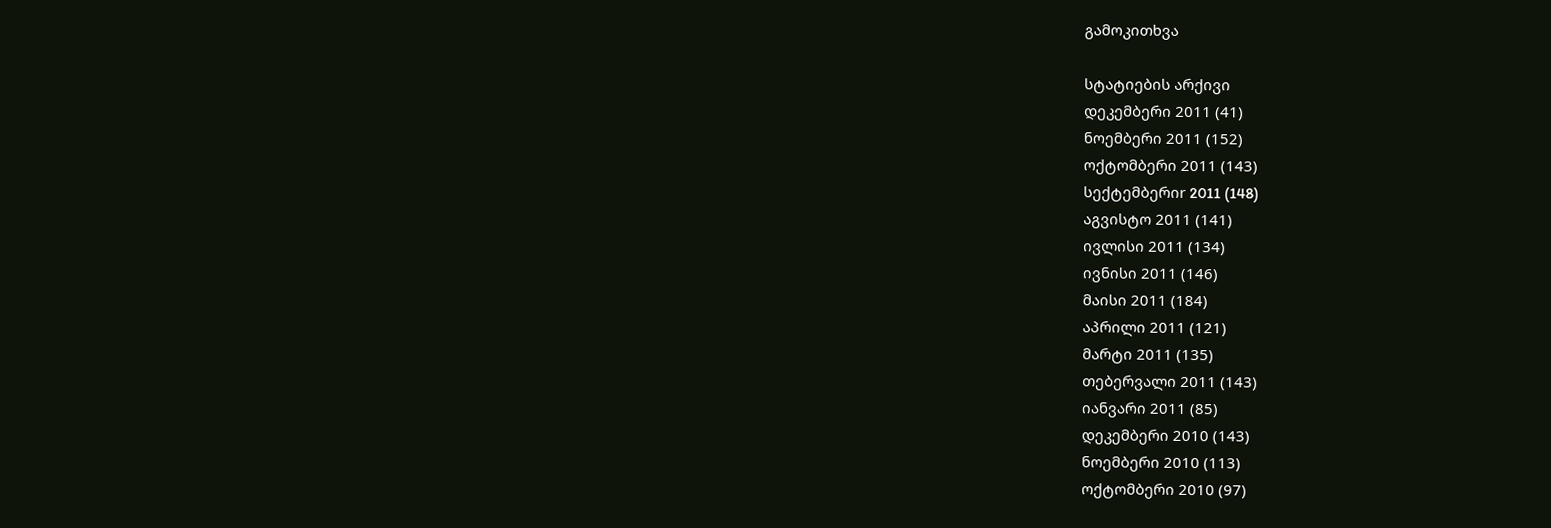გამოკითხვა

სტატიების არქივი
დეკემბერი 2011 (41)
ნოემბერი 2011 (152)
ოქტომბერი 2011 (143)
სექტემბერიr 2011 (148)
აგვისტო 2011 (141)
ივლისი 2011 (134)
ივნისი 2011 (146)
მაისი 2011 (184)
აპრილი 2011 (121)
მარტი 2011 (135)
თებერვალი 2011 (143)
იანვარი 2011 (85)
დეკემბერი 2010 (143)
ნოემბერი 2010 (113)
ოქტომბერი 2010 (97)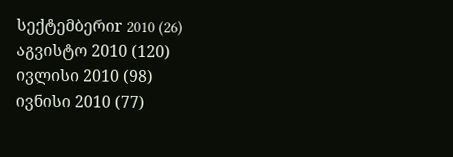სექტემბერიr 2010 (26)
აგვისტო 2010 (120)
ივლისი 2010 (98)
ივნისი 2010 (77)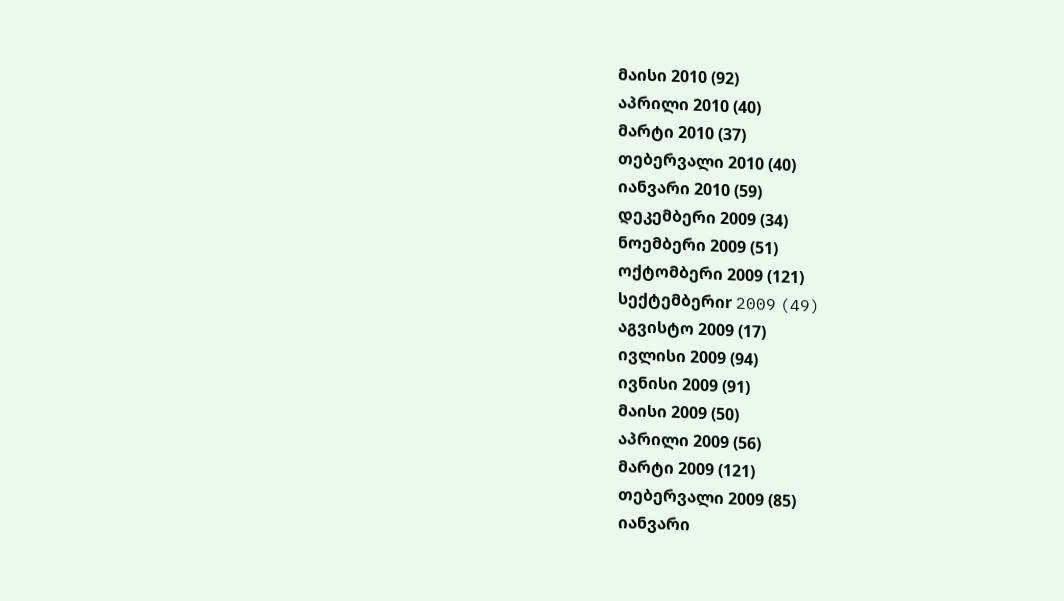მაისი 2010 (92)
აპრილი 2010 (40)
მარტი 2010 (37)
თებერვალი 2010 (40)
იანვარი 2010 (59)
დეკემბერი 2009 (34)
ნოემბერი 2009 (51)
ოქტომბერი 2009 (121)
სექტემბერიr 2009 (49)
აგვისტო 2009 (17)
ივლისი 2009 (94)
ივნისი 2009 (91)
მაისი 2009 (50)
აპრილი 2009 (56)
მარტი 2009 (121)
თებერვალი 2009 (85)
იანვარი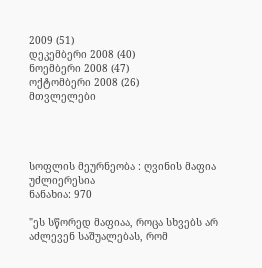2009 (51)
დეკემბერი 2008 (40)
ნოემბერი 2008 (47)
ოქტომბერი 2008 (26)
მთვლელები




სოფლის მეურნეობა : ღვინის მაფია უძლიერესია
ნანახია: 970

"ეს სწორედ მაფიაა, როცა სხვებს არ აძლევენ საშუალებას, რომ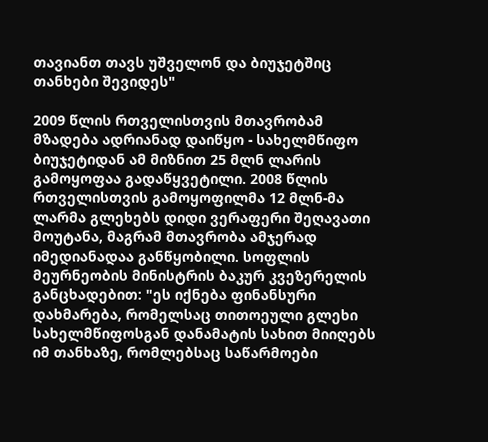თავიანთ თავს უშველონ და ბიუჯეტშიც თანხები შევიდეს"

2009 წლის რთველისთვის მთავრობამ მზადება ადრიანად დაიწყო - სახელმწიფო ბიუჯეტიდან ამ მიზნით 25 მლნ ლარის გამოყოფაა გადაწყვეტილი. 2008 წლის რთველისთვის გამოყოფილმა 12 მლნ-მა ლარმა გლეხებს დიდი ვერაფერი შეღავათი მოუტანა, მაგრამ მთავრობა ამჯერად იმედიანადაა განწყობილი. სოფლის მეურნეობის მინისტრის ბაკურ კვეზერელის განცხადებით: "ეს იქნება ფინანსური დახმარება, რომელსაც თითოეული გლეხი სახელმწიფოსგან დანამატის სახით მიიღებს იმ თანხაზე, რომლებსაც საწარმოები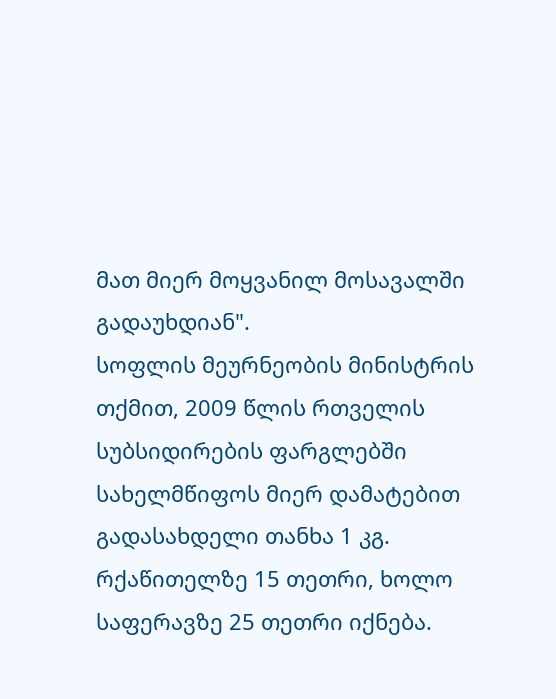მათ მიერ მოყვანილ მოსავალში გადაუხდიან".
სოფლის მეურნეობის მინისტრის თქმით, 2009 წლის რთველის სუბსიდირების ფარგლებში სახელმწიფოს მიერ დამატებით გადასახდელი თანხა 1 კგ. რქაწითელზე 15 თეთრი, ხოლო საფერავზე 25 თეთრი იქნება.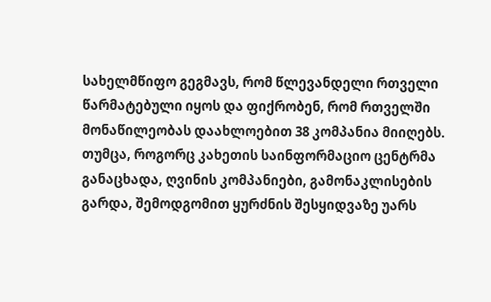სახელმწიფო გეგმავს, რომ წლევანდელი რთველი წარმატებული იყოს და ფიქრობენ, რომ რთველში მონაწილეობას დაახლოებით 38 კომპანია მიიღებს.
თუმცა, როგორც კახეთის საინფორმაციო ცენტრმა განაცხადა, ღვინის კომპანიები, გამონაკლისების გარდა, შემოდგომით ყურძნის შესყიდვაზე უარს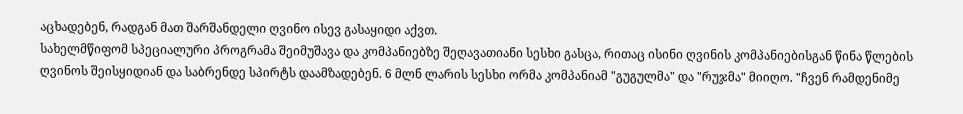აცხადებენ, რადგან მათ შარშანდელი ღვინო ისევ გასაყიდი აქვთ.
სახელმწიფომ სპეციალური პროგრამა შეიმუშავა და კომპანიებზე შეღავათიანი სესხი გასცა, რითაც ისინი ღვინის კომპანიებისგან წინა წლების ღვინოს შეისყიდიან და საბრენდე სპირტს დაამზადებენ. 6 მლნ ლარის სესხი ორმა კომპანიამ "გუგულმა" და "რუჯმა" მიიღო. "ჩვენ რამდენიმე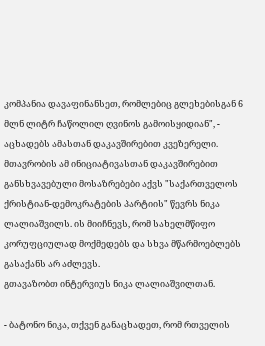კომპანია დავაფინანსეთ, რომლებიც გლეხებისგან 6 მლნ ლიტრ ჩაწოლილ ღვინოს გამოისყიდიან", - აცხადებს ამასთან დაკავშირებით კვეზერელი.
მთავრობის ამ ინიციატივასთან დაკავშირებით განსხვავებული მოსაზრებები აქვს "საქართველოს ქრისტიან-დემოკრატების პარტიის" წევრს ნიკა ლალიაშვილს. ის მიიჩნევს, რომ სახელმწიფო კორუფციულად მოქმედებს და სხვა მწარმოებლებს გასაქანს არ აძლევს.
გთავაზობთ ინტერვიუს ნიკა ლალიაშვილთან.

- ბატონო ნიკა, თქვენ განაცხადეთ, რომ რთველის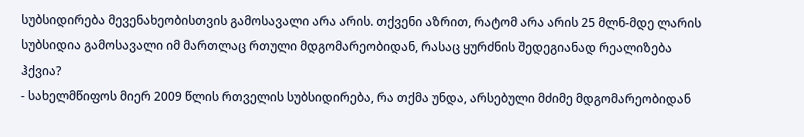სუბსიდირება მევენახეობისთვის გამოსავალი არა არის. თქვენი აზრით, რატომ არა არის 25 მლნ-მდე ლარის სუბსიდია გამოსავალი იმ მართლაც რთული მდგომარეობიდან, რასაც ყურძნის შედეგიანად რეალიზება ჰქვია?
- სახელმწიფოს მიერ 2009 წლის რთველის სუბსიდირება, რა თქმა უნდა, არსებული მძიმე მდგომარეობიდან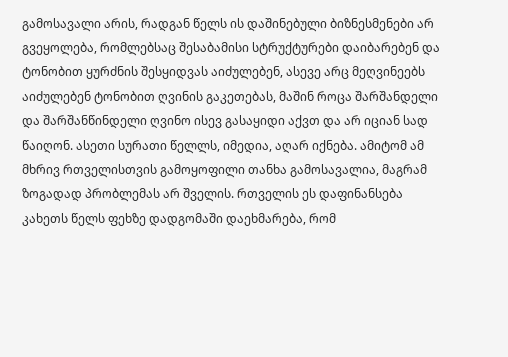გამოსავალი არის, რადგან წელს ის დაშინებული ბიზნესმენები არ გვეყოლება, რომლებსაც შესაბამისი სტრუქტურები დაიბარებენ და ტონობით ყურძნის შესყიდვას აიძულებენ, ასევე არც მეღვინეებს აიძულებენ ტონობით ღვინის გაკეთებას, მაშინ როცა შარშანდელი და შარშანწინდელი ღვინო ისევ გასაყიდი აქვთ და არ იციან სად წაიღონ. ასეთი სურათი წელლს, იმედია, აღარ იქნება. ამიტომ ამ მხრივ რთველისთვის გამოყოფილი თანხა გამოსავალია, მაგრამ ზოგადად პრობლემას არ შველის. რთველის ეს დაფინანსება კახეთს წელს ფეხზე დადგომაში დაეხმარება, რომ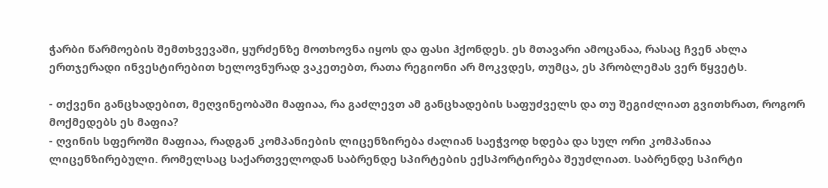ჭარბი წარმოების შემთხვევაში, ყურძენზე მოთხოვნა იყოს და ფასი ჰქონდეს. ეს მთავარი ამოცანაა, რასაც ჩვენ ახლა ერთჯერადი ინვესტირებით ხელოვნურად ვაკეთებთ, რათა რეგიონი არ მოკვდეს, თუმცა, ეს პრობლემას ვერ წყვეტს.

- თქვენი განცხადებით, მეღვინეობაში მაფიაა, რა გაძლევთ ამ განცხადების საფუძველს და თუ შეგიძლიათ გვითხრათ, როგორ მოქმედებს ეს მაფია?
- ღვინის სფეროში მაფიაა, რადგან კომპანიების ლიცენზირება ძალიან საეჭვოდ ხდება და სულ ორი კომპანიაა ლიცენზირებული. რომელსაც საქართველოდან საბრენდე სპირტების ექსპორტირება შეუძლიათ. საბრენდე სპირტი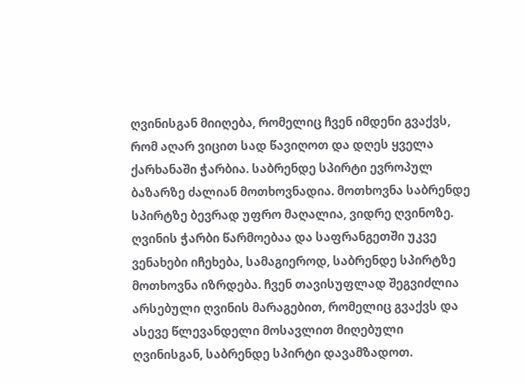ღვინისგან მიიღება, რომელიც ჩვენ იმდენი გვაქვს, რომ აღარ ვიცით სად წავიღოთ და დღეს ყველა ქარხანაში ჭარბია. საბრენდე სპირტი ევროპულ ბაზარზე ძალიან მოთხოვნადია. მოთხოვნა საბრენდე სპირტზე ბევრად უფრო მაღალია, ვიდრე ღვინოზე. ღვინის ჭარბი წარმოებაა და საფრანგეთში უკვე ვენახები იჩეხება, სამაგიეროდ, საბრენდე სპირტზე მოთხოვნა იზრდება. ჩვენ თავისუფლად შეგვიძლია არსებული ღვინის მარაგებით, რომელიც გვაქვს და ასევე წლევანდელი მოსავლით მიღებული ღვინისგან, საბრენდე სპირტი დავამზადოთ.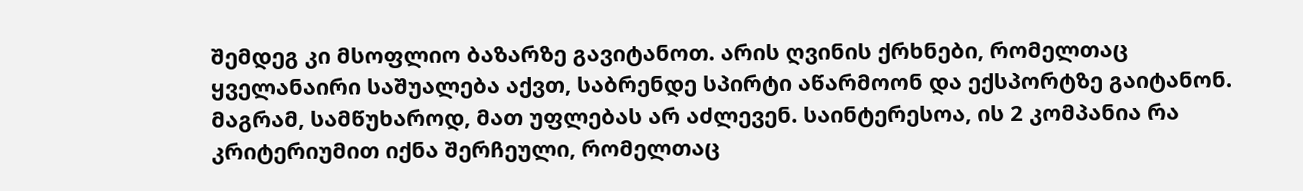შემდეგ კი მსოფლიო ბაზარზე გავიტანოთ. არის ღვინის ქრხნები, რომელთაც ყველანაირი საშუალება აქვთ, საბრენდე სპირტი აწარმოონ და ექსპორტზე გაიტანონ. მაგრამ, სამწუხაროდ, მათ უფლებას არ აძლევენ. საინტერესოა, ის 2 კომპანია რა კრიტერიუმით იქნა შერჩეული, რომელთაც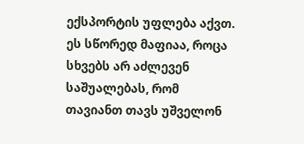ექსპორტის უფლება აქვთ. ეს სწორედ მაფიაა, როცა სხვებს არ აძლევენ საშუალებას, რომ თავიანთ თავს უშველონ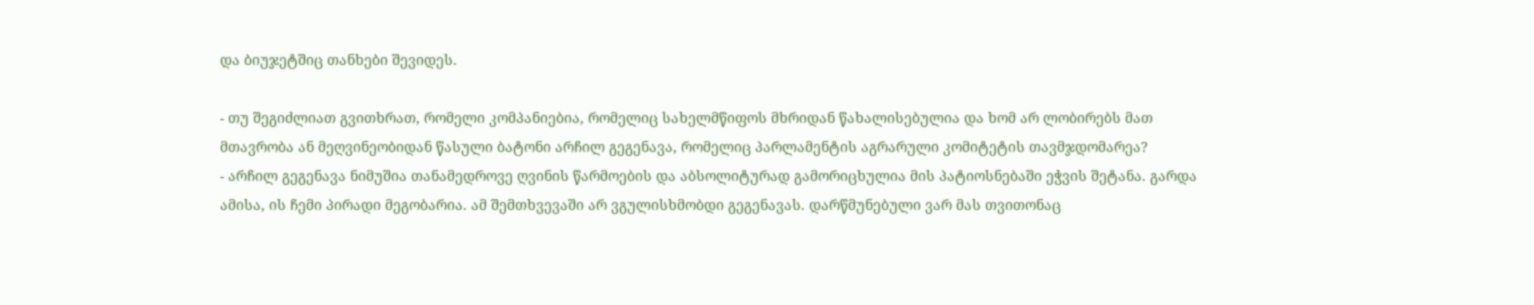და ბიუჯეტშიც თანხები შევიდეს.

- თუ შეგიძლიათ გვითხრათ, რომელი კომპანიებია, რომელიც სახელმწიფოს მხრიდან წახალისებულია და ხომ არ ლობირებს მათ მთავრობა ან მეღვინეობიდან წასული ბატონი არჩილ გეგენავა, რომელიც პარლამენტის აგრარული კომიტეტის თავმჯდომარეა?
- არჩილ გეგენავა ნიმუშია თანამედროვე ღვინის წარმოების და აბსოლიტურად გამორიცხულია მის პატიოსნებაში ეჭვის შეტანა. გარდა ამისა, ის ჩემი პირადი მეგობარია. ამ შემთხვევაში არ ვგულისხმობდი გეგენავას. დარწმუნებული ვარ მას თვითონაც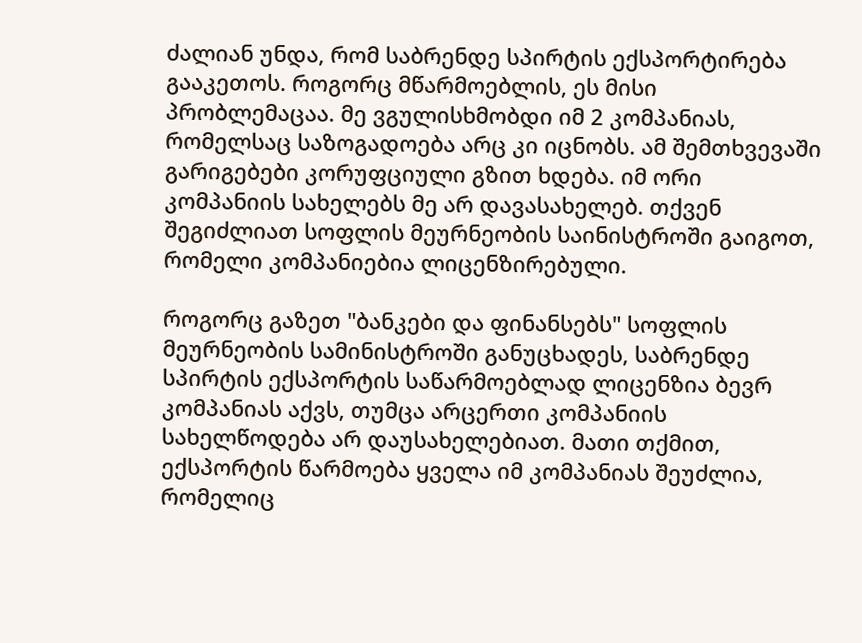ძალიან უნდა, რომ საბრენდე სპირტის ექსპორტირება გააკეთოს. როგორც მწარმოებლის, ეს მისი პრობლემაცაა. მე ვგულისხმობდი იმ 2 კომპანიას, რომელსაც საზოგადოება არც კი იცნობს. ამ შემთხვევაში გარიგებები კორუფციული გზით ხდება. იმ ორი კომპანიის სახელებს მე არ დავასახელებ. თქვენ შეგიძლიათ სოფლის მეურნეობის საინისტროში გაიგოთ, რომელი კომპანიებია ლიცენზირებული.

როგორც გაზეთ "ბანკები და ფინანსებს" სოფლის მეურნეობის სამინისტროში განუცხადეს, საბრენდე სპირტის ექსპორტის საწარმოებლად ლიცენზია ბევრ კომპანიას აქვს, თუმცა არცერთი კომპანიის სახელწოდება არ დაუსახელებიათ. მათი თქმით, ექსპორტის წარმოება ყველა იმ კომპანიას შეუძლია, რომელიც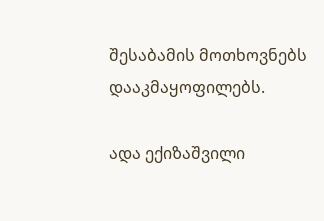შესაბამის მოთხოვნებს დააკმაყოფილებს.

ადა ექიზაშვილი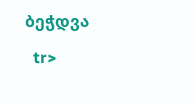ბეჭდვა

  tr>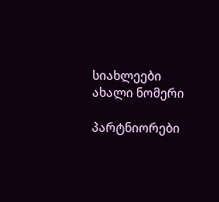სიახლეები
ახალი ნომერი

პარტნიორები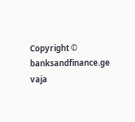Copyright © banksandfinance.ge vaja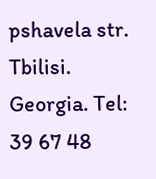pshavela str. Tbilisi. Georgia. Tel: 39 67 48